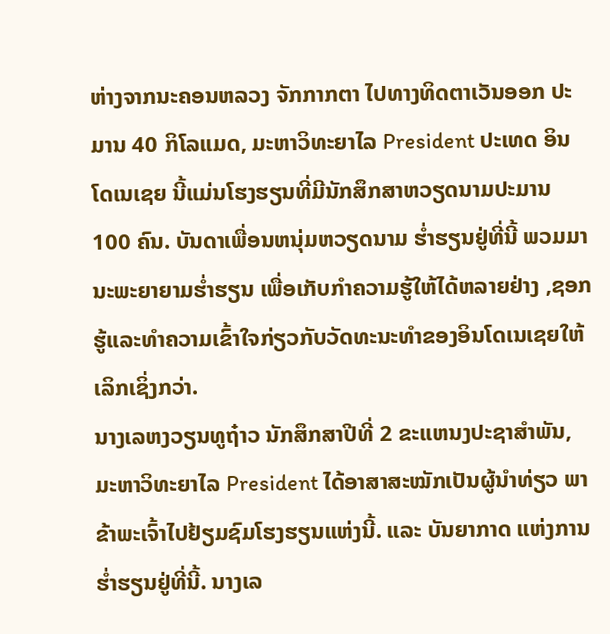ຫ່າງຈາກນະຄອນຫລວງ ຈັກກາກຕາ ໄປທາງທິດຕາເວັນອອກ ປະມານ 40 ກິໂລແມດ, ມະຫາວິທະຍາໄລ President ປະເທດ ອິນໂດເນເຊຍ ນີ້ແມ່ນໂຮງຮຽນທີ່ມີນັກສຶກສາຫວຽດນາມປະມານ 100 ຄົນ. ບັນດາເພື່ອນຫນຸ່ມຫວຽດນາມ ຮ່ຳຮຽນຢູ່ທີ່ນີ້ ພວມມານະພະຍາຍາມຮ່ຳຮຽນ ເພື່ອເກັບກຳຄວາມຮູ້ໃຫ້ໄດ້ຫລາຍຢ່າງ ,ຊອກຮູ້ແລະທຳຄວາມເຂົ້າໃຈກ່ຽວກັບວັດທະນະທຳຂອງອິນໂດເນເຊຍໃຫ້ເລິກເຊິ່ງກວ່າ.
ນາງເລຫງວຽນທູຖ໋າວ ນັກສຶກສາປີທີ່ 2 ຂະແຫນງປະຊາສຳພັນ, ມະຫາວິທະຍາໄລ President ໄດ້ອາສາສະໝັກເປັນຜູ້ນຳທ່ຽວ ພາຂ້າພະເຈົ້າໄປຢ້ຽມຊົມໂຮງຮຽນແຫ່ງນີ້. ແລະ ບັນຍາກາດ ແຫ່ງການຮ່ຳຮຽນຢູ່ທີ່ນີ້. ນາງເລ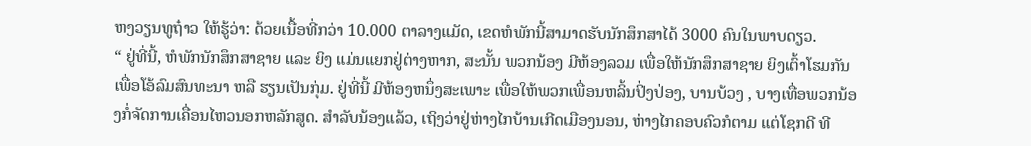ຫງວຽນທູຖ໋າວ ໃຫ້ຮູ້ວ່າ: ດ້ວຍເນື້ອທີ່ກວ່າ 10.000 ຕາລາງແມັດ, ເຂດຫໍພັກນີ້ສາມາດຮັບນັກສຶກສາໄດ້ 3000 ຄົນໃນພາບດຽວ.
“ ຢູ່ທີ່ນີ້, ຫໍພັກນັກສຶກສາຊາຍ ແລະ ຍິງ ແມ່ນແຍກຢູ່ຕ່າງຫາກ, ສະນັ້ນ ພວກນ້ອງ ມີຫ້ອງລວມ ເພື່ອໃຫ້ນັກສຶກສາຊາຍ ຍິງເຕົ້າໂຮມກັນເພື່ອໂອ້ລົມສົນທະນາ ຫລື ຮຽນເປັນກຸ່ມ. ຢູ່ທີ່ນີ້ ມີຫ້ອງຫນຶ່ງສະເພາະ ເພື່ອໃຫ້ພວກເພື່ອນຫລິ້ນປິ່ງປ່ອງ, ບານບ້ວງ , ບາງເທື່ອພວກນ້ອງກໍ່ຈັດການເຄື່ອນໄຫວນອກຫລັກສູດ. ສຳລັບນ້ອງແລ້ວ, ເຖິງວ່າຢູ່ຫ່າງໄກບ້ານເກີດເມືອງນອນ, ຫ່າງໄກຄອບຄົວກໍຕາມ ແຕ່ໂຊກດີ ທີ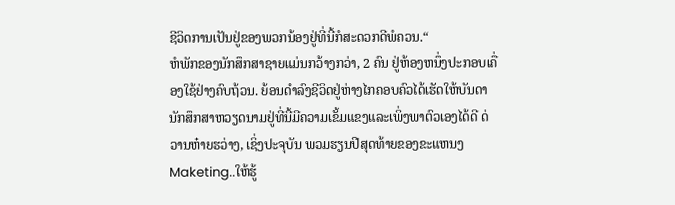ຊີວິດການເປັນຢູ່ຂອງພວກນ້ອງຢູ່ທີ່ນີ້ກໍສະດວກດີພໍຄວນ.“
ຫໍພັກຂອງນັກສຶກສາຊາຍແມ່ນກວ້າງກວ່າ, 2 ຄົນ ຢູ່ຫ້ອງຫນຶ່ງປະກອບເຄື່ອງໃຊ້ຢ່າງຄົບຖ້ວນ. ຍ້ອນດຳລົງຊີວິດຢູ່ຫ່າງໄກຄອບຄົວໄດ້ເຮັດໃຫ້ບັນດານັກສຶກສາຫວຽດນາມຢູ່ທີ່ນີ້ມີຄວາມເຂັ້ມແຂງແລະເພິ່ງພາຕົວເອງໄດ້ດີ ດ່ວານຫ໋າຍຮວ່າງ, ເຊິ່ງປະຈຸບັນ ພວມຮຽນປີສຸດທ້າຍຂອງຂະແຫນງ Maketing..ໃຫ້ຮູ້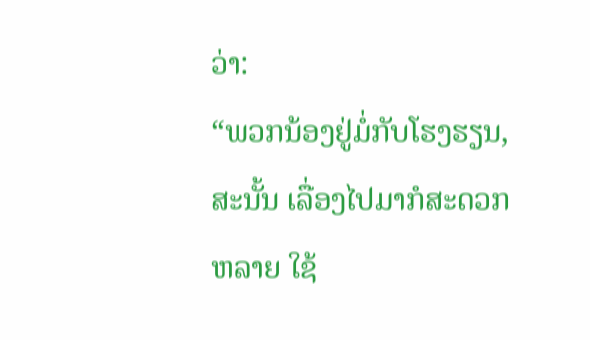ວ່າ:
“ພວກນ້ອງຢູ່ມໍ່ກັບໂຮງຮຽນ, ສະນັ້ນ ເລື່ອງໄປມາກໍສະດວກຫລາຍ ໃຊ້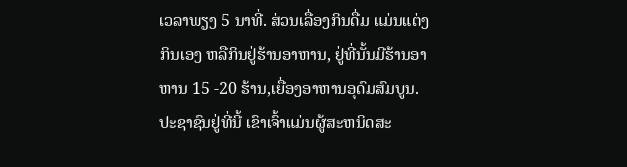ເວລາພຽງ 5 ນາທີ່. ສ່ວນເລື່ອງກິນດື່ມ ແມ່ນແຕ່ງກິນເອງ ຫລືກິນຢູ່ຮ້ານອາຫານ, ຢູ່ທີ່ນັ້ນມີຮ້ານອາຫານ 15 -20 ຮ້ານ,ເຍື່ອງອາຫານອຸດົມສົມບູນ. ປະຊາຊົນຢູ່ທີ່ນີ້ ເຂົາເຈົ້າແມ່ນຜູ້ສະຫນິດສະ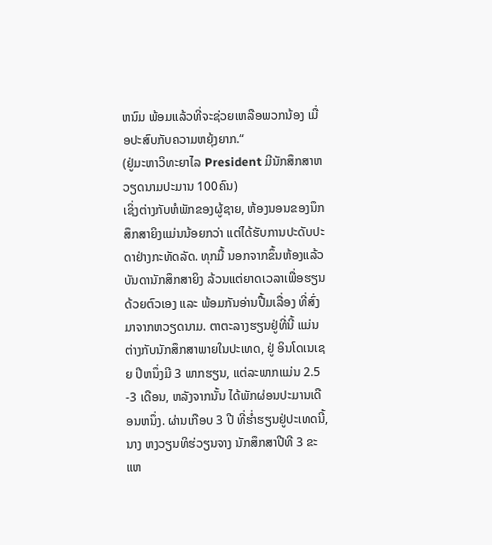ຫນົມ ພ້ອມແລ້ວທີ່ຈະຊ່ວຍເຫລືອພວກນ້ອງ ເມື່ອປະສົບກັບຄວາມຫຍຸ້ງຍາກ.“
(ຢູ່ມະຫາວິທະຍາໄລ President ມີນັກສຶກສາຫວຽດນາມປະມານ 100ຄົນ)
ເຊິ່ງຕ່າງກັບຫໍພັກຂອງຜູ້ຊາຍ, ຫ້ອງນອນຂອງນຶກສຶກສາຍິງແມ່ນນ້ອຍກວ່າ ແຕ່ໄດ້ຮັບການປະດັບປະດາຢ່າງກະທັດລັດ. ທຸກມື້ ນອກຈາກຂຶ້ນຫ້ອງແລ້ວ ບັນດານັກສຶກສາຍິງ ລ້ວນແຕ່ຍາດເວລາເພື່ອຮຽນດ້ວຍຕົວເອງ ແລະ ພ້ອມກັນອ່ານປື້ມເລື່ອງ ທີ່ສົ່ງມາຈາກຫວຽດນາມ. ຕາຕະລາງຮຽນຢູ່ທີ່ນີ້ ແມ່ນຕ່າງກັບນັກສຶກສາພາຍໃນປະເທດ, ຢູ່ ອິນໂດເນເຊຍ ປີຫນຶ່ງມີ 3 ພາກຮຽນ, ແຕ່ລະພາກແມ່ນ 2.5 -3 ເດືອນ, ຫລັງຈາກນັ້ນ ໄດ້ພັກຜ່ອນປະມານເດືອນຫນຶ່ງ. ຜ່ານເກືອບ 3 ປີ ທີ່ຮ່ຳຮຽນຢູ່ປະເທດນີ້, ນາງ ຫງວຽນທິຮ່ວຽນຈາງ ນັກສຶກສາປີທີ 3 ຂະແຫ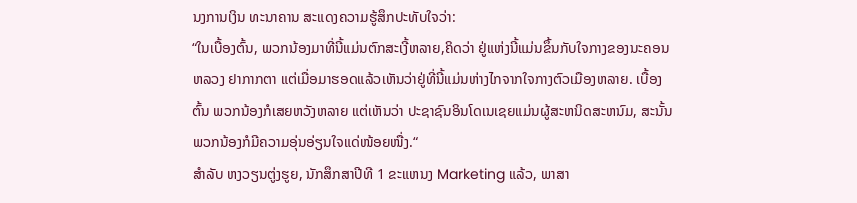ນງການເງິນ ທະນາຄານ ສະແດງຄວາມຮູ້ສຶກປະທັບໃຈວ່າ:
“ໃນເບື້ອງຕົ້ນ, ພວກນ້ອງມາທີ່ນີ້ແມ່ນຕົກສະເງີ້ຫລາຍ,ຄິດວ່າ ຢູ່ແຫ່ງນີ້ແມ່ນຂຶ້ນກັບໃຈກາງຂອງນະຄອນຫລວງ ຢາກາກຕາ ແຕ່ເມື່ອມາຮອດແລ້ວເຫັນວ່າຢູ່ທີ່ນີ້ແມ່ນຫ່າງໄກຈາກໃຈກາງຕົວເມືອງຫລາຍ. ເບື້ອງຕົ້ນ ພວກນ້ອງກໍເສຍຫວັງຫລາຍ ແຕ່ເຫັນວ່າ ປະຊາຊົນອິນໂດເນເຊຍແມ່ນຜູ້ສະຫນິດສະຫນົມ, ສະນັ້ນ ພວກນ້ອງກໍມີຄວາມອຸ່ນອ່ຽນໃຈແດ່ໜ້ອຍໜື່ງ.“
ສຳລັບ ຫງວຽນຕູ່ງຮູຍ, ນັກສຶກສາປີທີ 1 ຂະແຫນງ Marketing ແລ້ວ, ພາສາ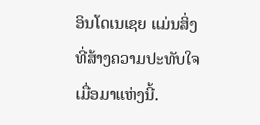ອິນໂດເນເຊຍ ແມ່ນສິ່ງທີ່ສ້າງຄວາມປະທັບໃຈເມື່ອມາແຫ່ງນີ້.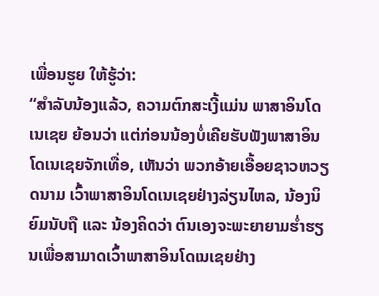ເພື່ອນຮູຍ ໃຫ້ຮູ້ວ່າ:
“ສຳລັບນ້ອງແລ້ວ, ຄວາມຕົກສະເງີ້ແມ່ນ ພາສາອິນໂດເນເຊຍ ຍ້ອນວ່າ ແຕ່ກ່ອນນ້ອງບໍ່ເຄີຍຮັບຟັງພາສາອິນໂດເນເຊຍຈັກເທື່ອ, ເຫັນວ່າ ພວກອ້າຍເອື້ອຍຊາວຫວຽດນາມ ເວົ້າພາສາອິນໂດເນເຊຍຢ່າງລ່ຽນໄຫລ, ນ້ອງນິຍົມນັບຖື ແລະ ນ້ອງຄິດວ່າ ຕົນເອງຈະພະຍາຍາມຮ່ຳຮຽນເພື່ອສາມາດເວົ້າພາສາອິນໂດເນເຊຍຢ່າງ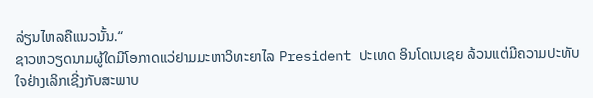ລ່ຽນໄຫລຄືແນວນັ້ນ.“
ຊາວຫວຽດນາມຜູ້ໃດມີໂອກາດແວ່ຢາມມະຫາວິທະຍາໄລ President ປະເທດ ອິນໂດເນເຊຍ ລ້ວນແຕ່ມີຄວາມປະທັບໃຈຢ່າງເລິກເຊີ່ງກັບສະພາບ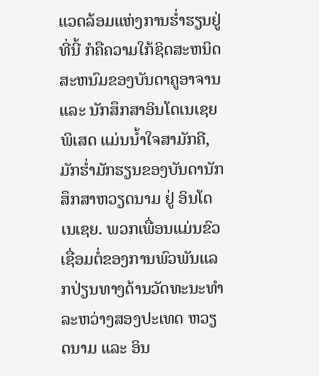ແວດລ້ອມແຫ່ງການຮ່ຳຮຽນຢູ່ທີ່ນີ້ ກໍຄືຄວາມໃກ້ຊິດສະຫນິດສະຫນົມຂອງບັນດາຄູອາຈານ ແລະ ນັກສຶກສາອິນໂດເນເຊຍ ພິເສດ ແມ່ນນ້ຳໃຈສາມັກຄີ, ມັກຮ່ຳມັກຮຽນຂອງບັນດານັກສຶກສາຫວຽດນາມ ຢູ່ ອິນໂດເນເຊຍ. ພວກເພື່ອນແມ່ນຂົວເຊື່ອມຕໍ່ຂອງການພົວພັນແລກປ່ຽນທາງດ້ານວັດທະນະທຳລະຫວ່າງສອງປະເທດ ຫວຽດນາມ ແລະ ອິນ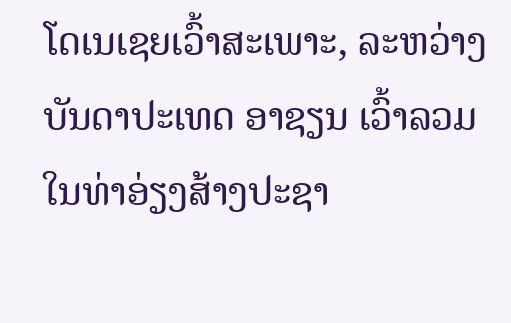ໂດເນເຊຍເວົ້າສະເພາະ, ລະຫວ່າງ ບັນດາປະເທດ ອາຊຽນ ເວົ້າລວມ ໃນທ່າອ່ຽງສ້າງປະຊາ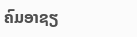ຄົມອາຊຽ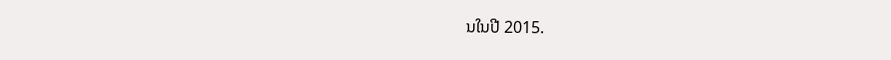ນໃນປີ 2015.